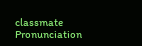classmate
Pronunciation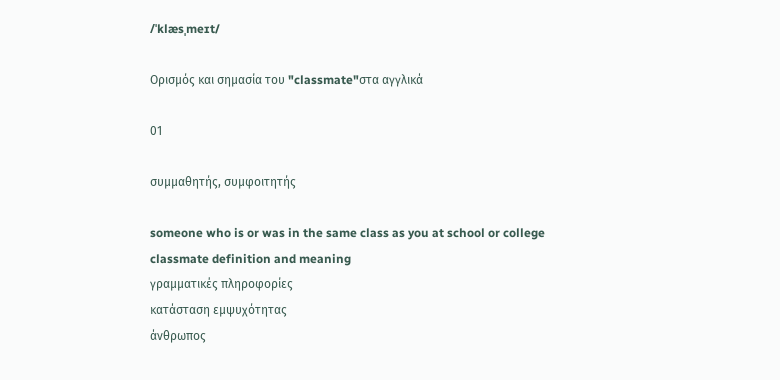/ˈklæsˌmeɪt/

Ορισμός και σημασία του "classmate"στα αγγλικά

01

συμμαθητής, συμφοιτητής

someone who is or was in the same class as you at school or college
classmate definition and meaning
γραμματικές πληροφορίες
κατάσταση εμψυχότητας
άνθρωπος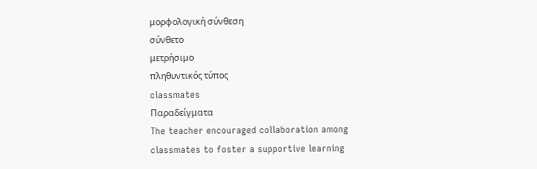μορφολογική σύνθεση
σύνθετο
μετρήσιμο
πληθυντικός τύπος
classmates
Παραδείγματα
The teacher encouraged collaboration among classmates to foster a supportive learning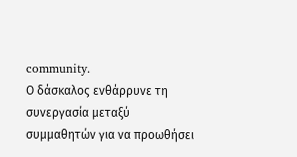community.
Ο δάσκαλος ενθάρρυνε τη συνεργασία μεταξύ συμμαθητών για να προωθήσει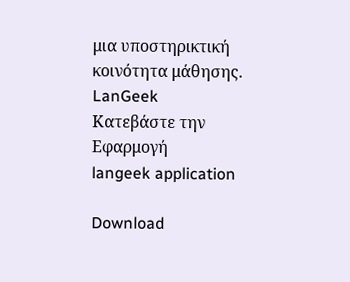μια υποστηρικτική κοινότητα μάθησης.
LanGeek
Κατεβάστε την Εφαρμογή
langeek application

Download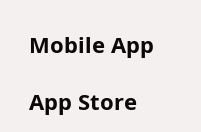Mobile App

App Store